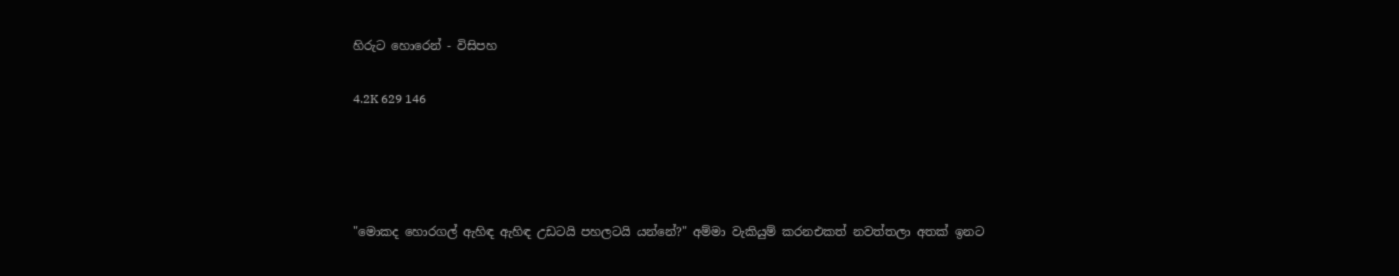හිරුට හොරෙන් - විසිපහ

4.2K 629 146




"මොකද හොරගල් ඇහිඳ ඇහිඳ උඩටයි පහලටයි යන්නේ?" අම්මා වැකියුම් කරනඑකත් නවත්තලා අතක් ඉනට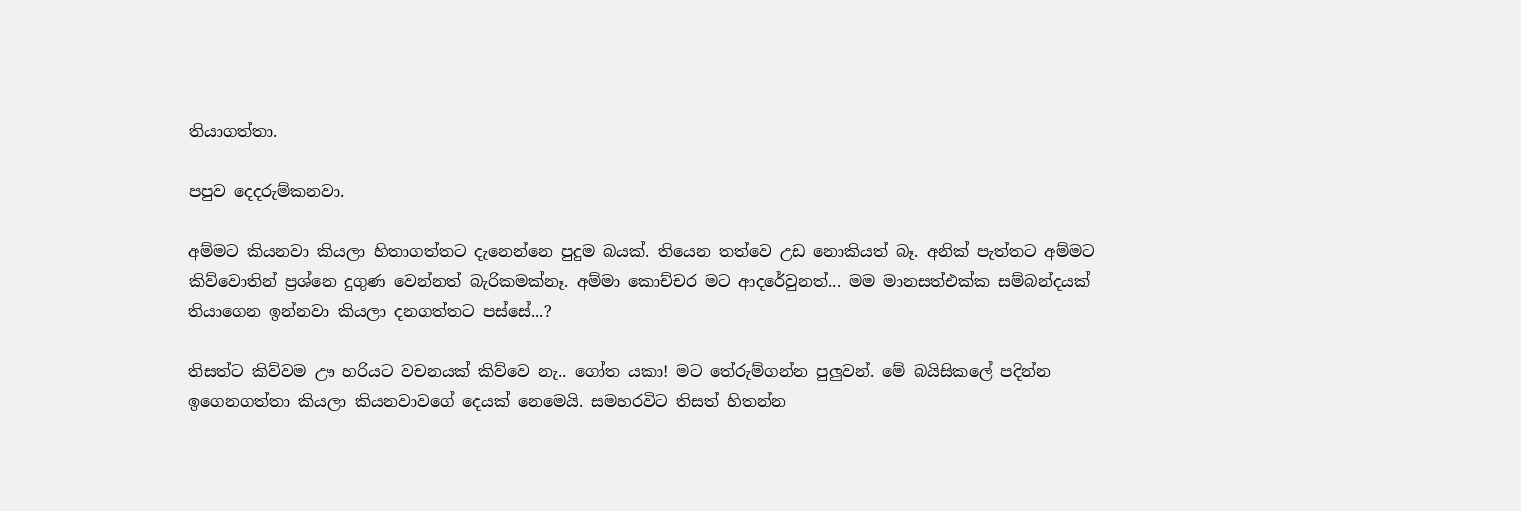තියාගත්තා.

පපුව දෙදරුම්කනවා.

අම්මට කියනවා කියලා හිතාගත්තට දැනෙන්නෙ පුදුම බයක්. තියෙන තත්වෙ උඩ නොකියත් බෑ. අනික් පැත්තට අම්මට කිව්වොතින් ප්‍රශ්නෙ දුගුණ වෙන්නත් බැරිකමක්නෑ. අම්මා කොච්චර මට ආදරේවුනත්... මම මානසත්එක්ක සම්බන්දයක් තියාගෙන ඉන්නවා කියලා දනගත්තට පස්සේ...?

තිසත්ට කිව්වම ඌ හරියට වචනයක් කිව්වෙ නැ.. ගෝත යකා! මට තේරුම්ගන්න පුලුවන්. මේ බයිසිකලේ පදින්න ඉගෙනගත්තා කියලා කියනවාවගේ දෙයක් නෙමෙයි. සමහරවිට තිසත් හිතන්න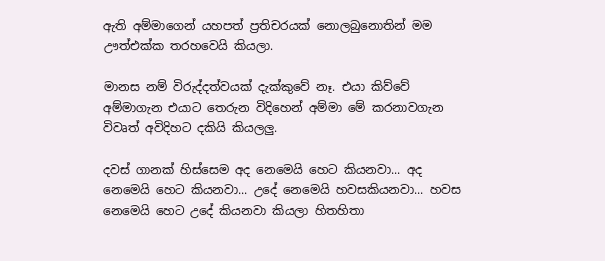ඇති අම්මාගෙන් යහපත් ප්‍රතිචරයක් නොලබුනොතින් මම ඌත්එක්ක තරහවෙයි කියලා.

මානස නම් විරුද්දත්වයක් දැක්කුවේ නෑ. එයා කිව්වේ අම්මාගැන එයාට තෙරුන විදිහෙන් අම්මා මේ කරනාවගැන විවෘත් අවිදිහට දකියි කියලලු.

දවස් ගානක් හිස්සෙම අද නෙමෙයි හෙට කියනවා... අද නෙමෙයි හෙට කියනවා... උදේ නෙමෙයි හවසකියනවා... හවස නෙමෙයි හෙට උදේ කියනවා කියලා හිතහිතා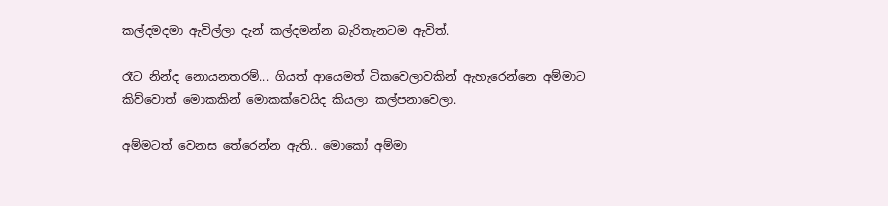කල්දමදමා ඇවිල්ලා දැන් කල්දමන්න බැරිතැනටම ඇවිත්.

රෑට නින්ද නොයනතරම්... ගියත් ආයෙමත් ටිකවෙලාවකින් ඇහැරෙන්නෙ අම්මාට කිව්වොත් මොකකින් මොකක්වෙයිද කියලා කල්පනාවෙලා.

අම්මටත් වෙනස තේරෙන්න ඇති.. මොකෝ අම්මා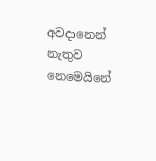අවදානෙන් නැතුව නෙමෙයිනේ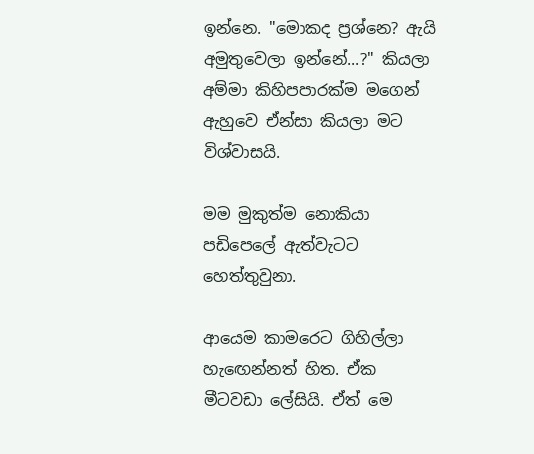ඉන්නෙ. "මොකද ප්‍රශ්නෙ? ඇයි අමුතුවෙලා ඉන්නේ...?" කියලා අම්මා කිහිපපාරක්ම මගෙන් ඇහුවෙ ඒන්සා කියලා මට විශ්වාසයි.

මම මුකුත්ම නොකියා පඩිපෙලේ ඇත්වැටට හෙත්තුවුනා.

ආයෙම කාමරෙට ගිහිල්ලා හැඟෙන්නත් හිත. ඒක මීටවඩා ලේසියි. ඒත් මෙ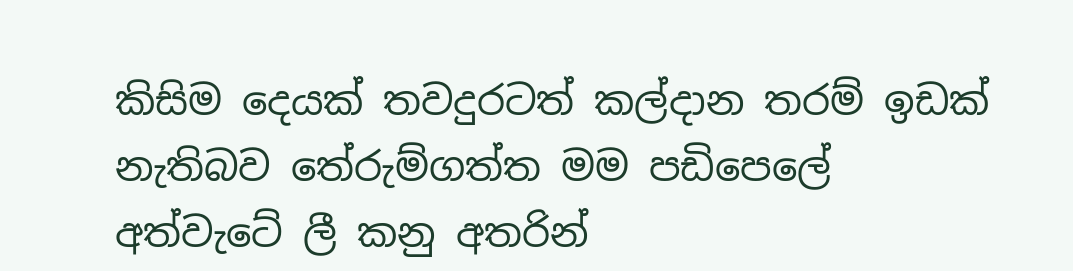කිසිම දෙයක් තවදුරටත් කල්දාන තරම් ඉඩක් නැතිබව තේරුම්ගත්ත මම පඩිපෙලේ අත්වැටේ ලී කනු අතරින්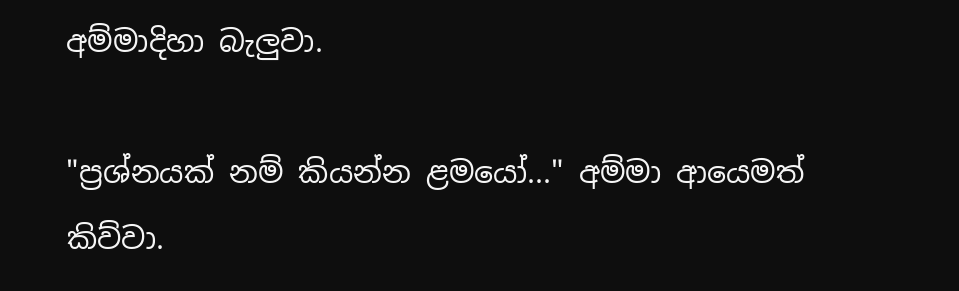අම්මාදිහා බැලුවා.

"ප්‍රශ්නයක් නම් කියන්න ළමයෝ..." අම්මා ආයෙමත් කිව්වා.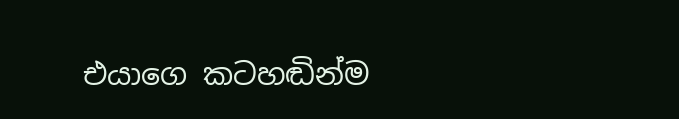එයාගෙ කටහඬින්ම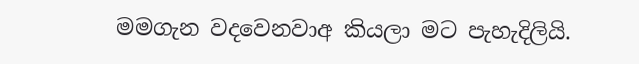මමගැන වදවෙනවාඅ කියලා මට පැහැදිලියි.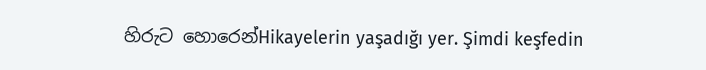හිරුට හොරෙන්Hikayelerin yaşadığı yer. Şimdi keşfedin